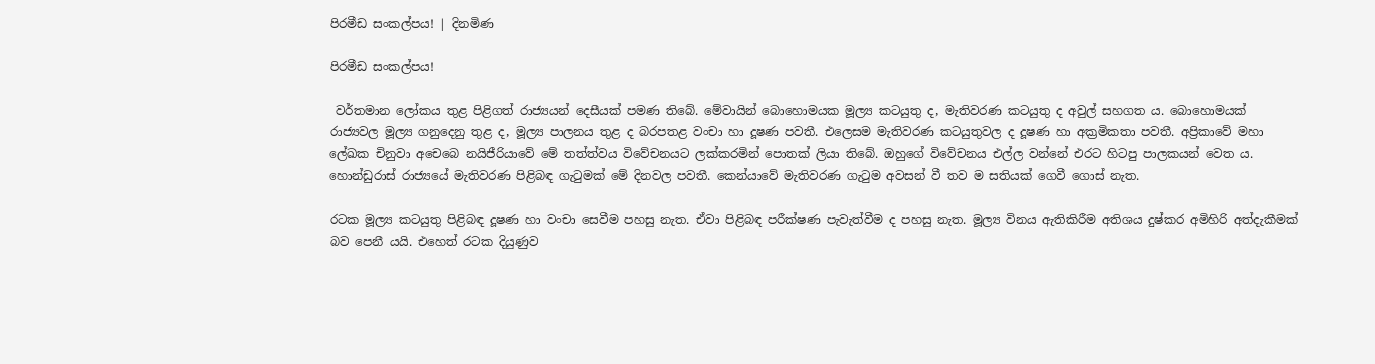පිරමීඩ සංකල්පය! | දිනමිණ

පිරමීඩ සංකල්පය!

 වර්තමාන ලෝකය තුළ පිළිගත් රාජ්‍යයන් දෙසීයක් පමණ තිබේ. මේවායින් බොහොමයක මූල්‍ය කටයුතු ද, මැතිවරණ කටයුතු ද අවුල් සහගත ය. බොහොමයක් රාජ්‍යවල මූල්‍ය ගනුදෙනු තුළ ද, මූල්‍ය පාලනය තුළ ද බරපතළ වංචා හා දූෂණ පවතී. එලෙසම මැතිවරණ කටයුතුවල ද දූෂණ හා අක්‍රමිකතා පවතී. අප්‍රිකාවේ මහා ලේඛක චිනුවා අචෙබෙ නයිජීරියාවේ මේ තත්ත්වය විවේචනයට ලක්කරමින් පොතක් ලියා තිබේ. ඔහුගේ විවේචනය එල්ල වන්නේ එරට හිටපු පාලකයන් වෙත ය. හොන්ඩුරාස් රාජ්‍යයේ මැතිවරණ පිළිබඳ ගැටුමක් මේ දිනවල පවතී. කෙන්යාවේ මැතිවරණ ගැටුම අවසන් වී තව ම සතියක් ගෙවී ගොස් නැත.

රටක මූල්‍ය කටයුතු පිළිබඳ දූෂණ හා වංචා සෙවීම පහසු නැත. ඒවා පිළිබඳ පරීක්ෂණ පැවැත්වීම ද පහසු නැත. මූල්‍ය විනය ඇතිකිරීම අතිශය දුෂ්කර අමිහිරි අත්දැකීමක් බව පෙනී යයි. එහෙත් රටක දියුණුව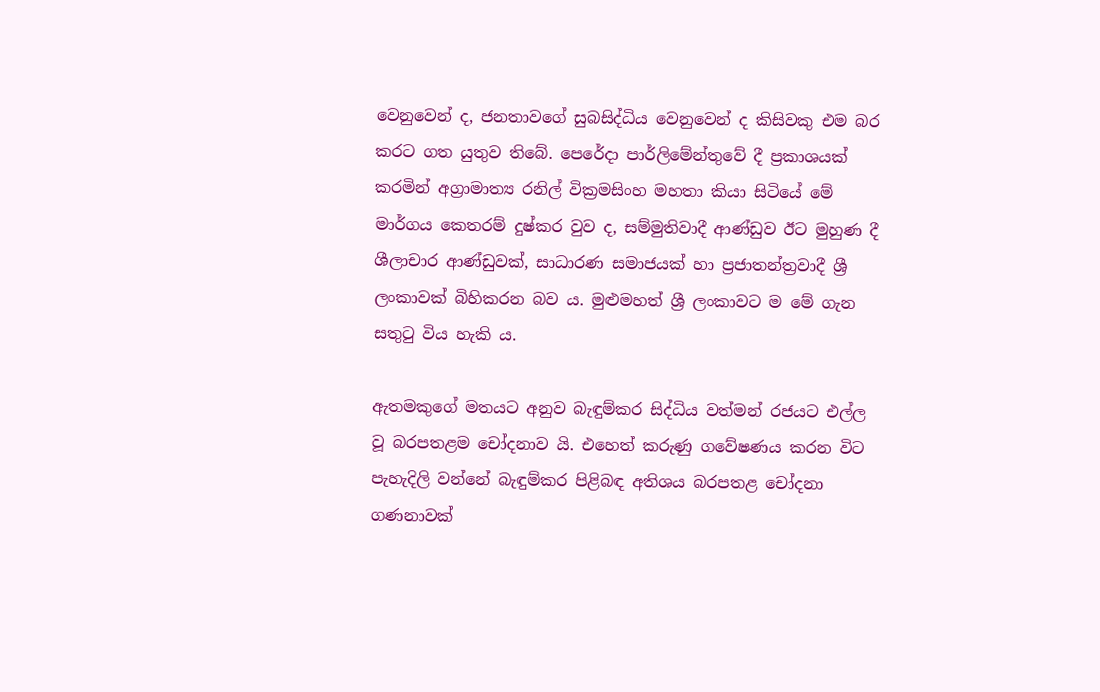වෙනුවෙන් ද, ජනතාවගේ සුබසිද්ධිය වෙනුවෙන් ද කිසිවකු එම බර කරට ගත යුතුව තිබේ. පෙරේදා පාර්ලිමේන්තුවේ දී ප්‍රකාශයක් කරමින් අග්‍රාමාත්‍ය රනිල් වික්‍රමසිංහ මහතා කියා සිටියේ මේ මාර්ගය කෙතරම් දුෂ්කර වුව ද, සම්මුතිවාදී ආණ්ඩුව ඊට මුහුණ දී ශීලාචාර ආණ්ඩුවක්, සාධාරණ සමාජයක් හා ප්‍රජාතන්ත්‍රවාදී ශ්‍රී ලංකාවක් බිහිකරන බව ය. මුළුමහත් ශ්‍රී ලංකාවට ම මේ ගැන සතුටු විය හැකි ය.

ඇතමකුගේ මතයට අනුව බැඳුම්කර සිද්ධිය වත්මන් රජයට එල්ල වූ බරපතළම චෝදනාව යි. එහෙත් කරුණු ගවේෂණය කරන විට පැහැදිලි වන්නේ බැඳුම්කර පිළිබඳ අතිශය බරපතළ චෝදනා ගණනාවක්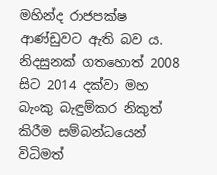මහින්ද රාජපක්ෂ ආණ්ඩුවට ඇති බව ය. නිදසුනක් ගතහොත් 2008 සිට 2014 දක්වා මහ බැංකු බැඳුම්කර නිකුත් කිරීම සම්බන්ධයෙන් විධිමත්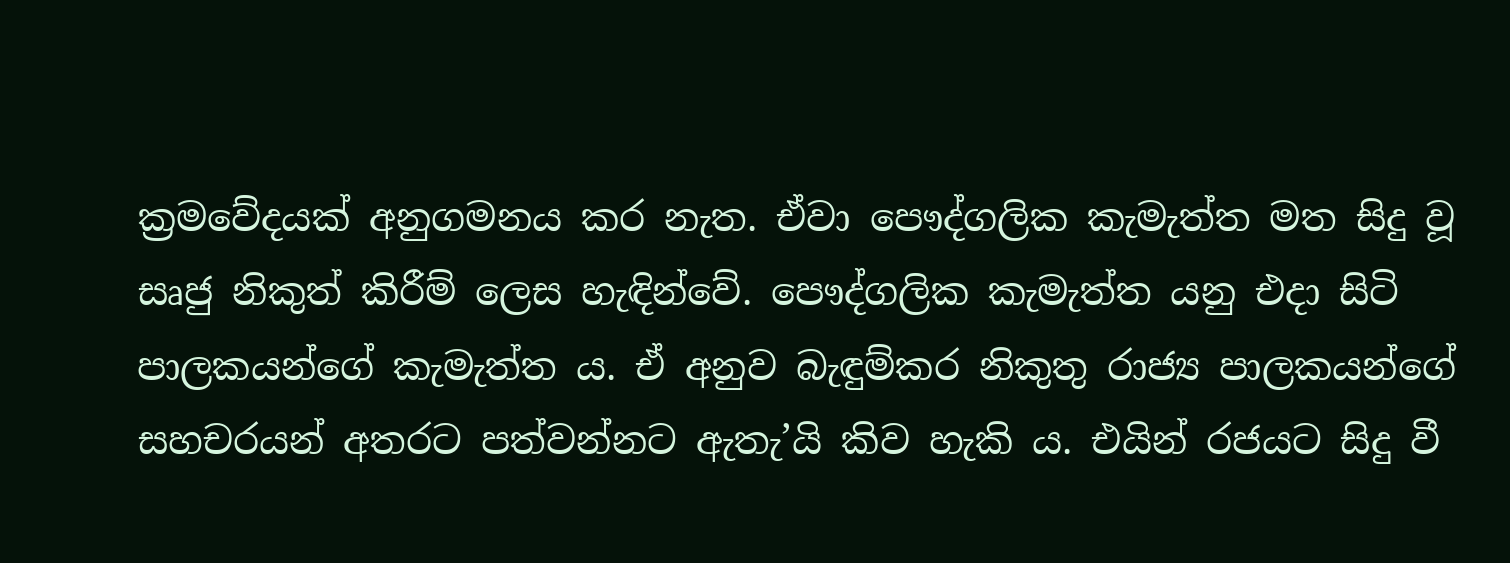ක්‍රමවේදයක් අනුගමනය කර නැත. ඒවා පෞද්ගලික කැමැත්ත මත සිදු වූ සෘජු නිකුත් කිරීම් ලෙස හැඳින්වේ. පෞද්ගලික කැමැත්ත යනු එදා සිටි පාලකයන්ගේ කැමැත්ත ය. ඒ අනුව බැඳුම්කර නිකුතු රාජ්‍ය පාලකයන්ගේ සහචරයන් අතරට පත්වන්නට ඇතැ’යි කිව හැකි ය. එයින් රජයට සිදු වී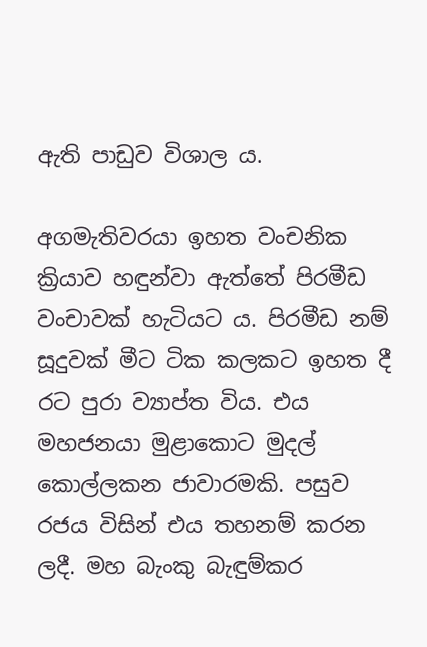ඇති පාඩුව විශාල ය.

අගමැතිවරයා ඉහත වංචනික ක්‍රියාව හඳුන්වා ඇත්තේ පිරමීඩ වංචාවක් හැටියට ය. පිරමීඩ නම් සූදුවක් මීට ටික කලකට ඉහත දී රට පුරා ව්‍යාප්ත විය. එය මහජනයා මුළාකොට මුදල් කොල්ලකන ජාවාරමකි. පසුව රජය විසින් එය තහනම් කරන ලදී. මහ බැංකු බැඳුම්කර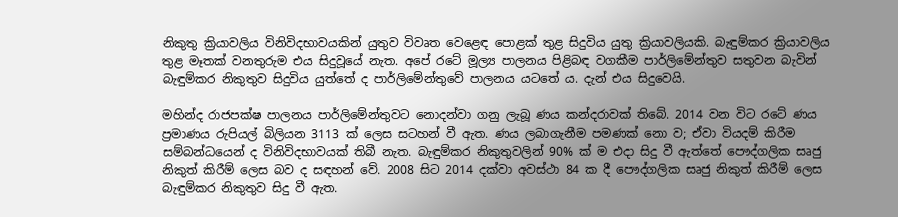නිකුතු ක්‍රියාවලිය විනිවිදභාවයකින් ‍යුතුව විවෘත වෙළෙඳ පොළක් තුළ සිදුවිය යුතු ක්‍රියාවලියකි. බැඳුම්කර ක්‍රියාවලිය තුළ මෑතක් වනතුරුම එය සිදුවූයේ නැත. අපේ රටේ මූල්‍ය පාලනය පිළිබඳ වගකීම පාර්ලිමේන්තුව සතුවන බැවින් බැඳුම්කර නිකුතුව සිදුවිය යුත්තේ ද පාර්ලිමේන්තුවේ පාලනය යටතේ ය. දැන් එය සිදුවෙයි.

මහින්ද රාජපක්ෂ පාලනය පාර්ලිමේන්තු‍වට නොදන්වා ගනු ලැබූ ණය කන්දරාවක් තිබේ. 2014 වන විට රටේ ණය ප්‍රමාණය රුපියල් බිලියන 3113 ක් ලෙස සටහන් වී ඇත. ණය ලබාගැනීම පමණක් නො ව; ඒවා වියදම් කිරීම සම්බන්ධයෙන් ද විනිවිදභාවයක් තිබී නැත. බැඳුම්කර නිකුතුවලින් 90% ක් ම එදා සිදු වී ඇත්තේ පෞද්ගලික සෘජු නිකුත් කිරීම් ලෙස බව ද සඳහන් වේ. 2008 සිට 2014 දක්වා අවස්ථා 84 ක දී පෞද්ගලික සෘජු නිකුත් කිරීම් ලෙස බැඳුම්කර නිකුතුව සිදු වී ඇත.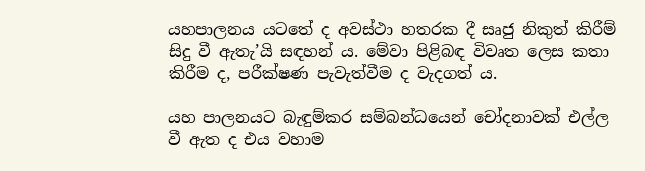යහපාලනය යටතේ ද අවස්ථා හතරක දී සෘජු නිකුත් කිරීම් සිදු වී ඇතැ’යි සඳහන් ය. මේවා පිළිබඳ විවෘත ලෙස කතා කිරීම ද, පරීක්ෂණ පැවැත්වීම ද වැදගත් ය.

යහ පාලනයට බැඳුම්කර සම්බන්ධයෙන් චෝදනාවක් එල්ල වී ඇත ද එය වහාම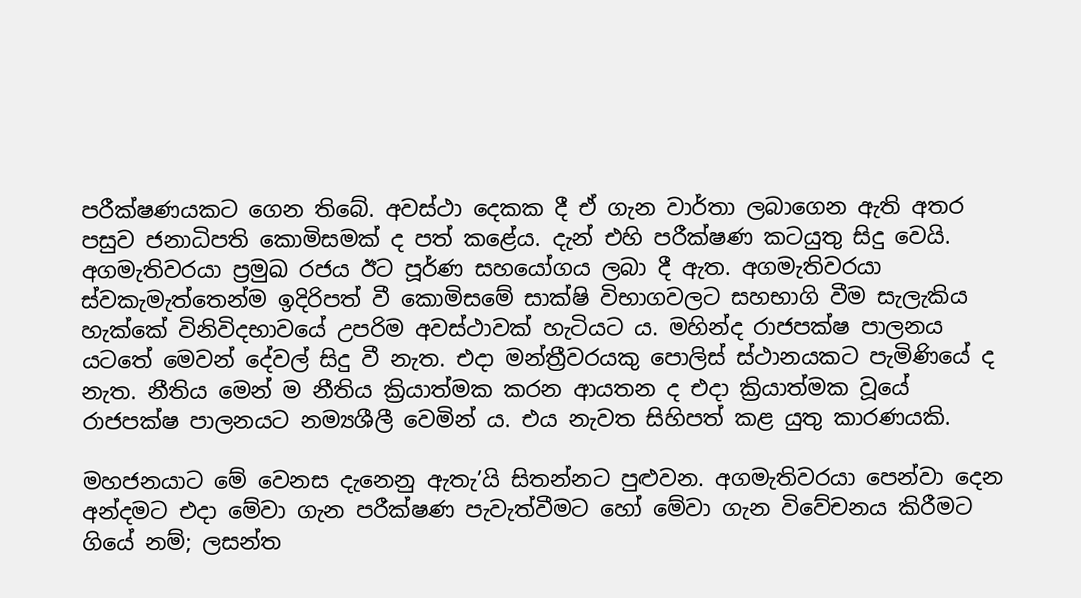පරීක්ෂණයකට ගෙන තිබේ. අවස්ථා දෙකක දී ඒ ගැන වාර්තා ලබාගෙන ඇති අතර පසුව ජනාධිපති කොමිසමක් ද පත් කළේය. දැන් එහි පරීක්ෂණ කටයුතු සිදු වෙයි. අගමැතිවරයා ප්‍රමුඛ රජය ඊට පූර්ණ සහයෝගය ලබා දී ඇත. අගමැතිවරයා ස්වකැමැත්තෙන්ම ඉදිරිපත් වී කොමිසමේ සාක්ෂි විභාගවලට සහභාගි වීම සැලැකිය හැක්කේ විනිවිදභාවයේ උපරිම අවස්ථාවක් හැටියට ය. මහින්ද රාජපක්ෂ පාලනය යටතේ මෙවන් දේවල් සිදු වී නැත. එදා මන්ත්‍රීවරයකු පොලිස් ස්ථානයකට පැමිණියේ ද නැත. නීතිය මෙන් ම නීතිය ක්‍රියාත්මක කරන ආයතන ද එදා ක්‍රියාත්මක වූයේ රාජපක්ෂ පාලනයට නම්‍යශීලී වෙමින් ය. එය නැවත සිහිපත් කළ යුතු කාරණයකි.

මහජනයාට මේ වෙනස දැනෙනු ඇතැ’යි සිතන්නට පුළුවන. අගමැතිවරයා පෙන්වා දෙන අන්දමට එදා මේවා ගැන පරීක්ෂණ පැවැත්වීමට හෝ මේවා ගැන විවේචනය කිරීමට ගියේ නම්; ලසන්ත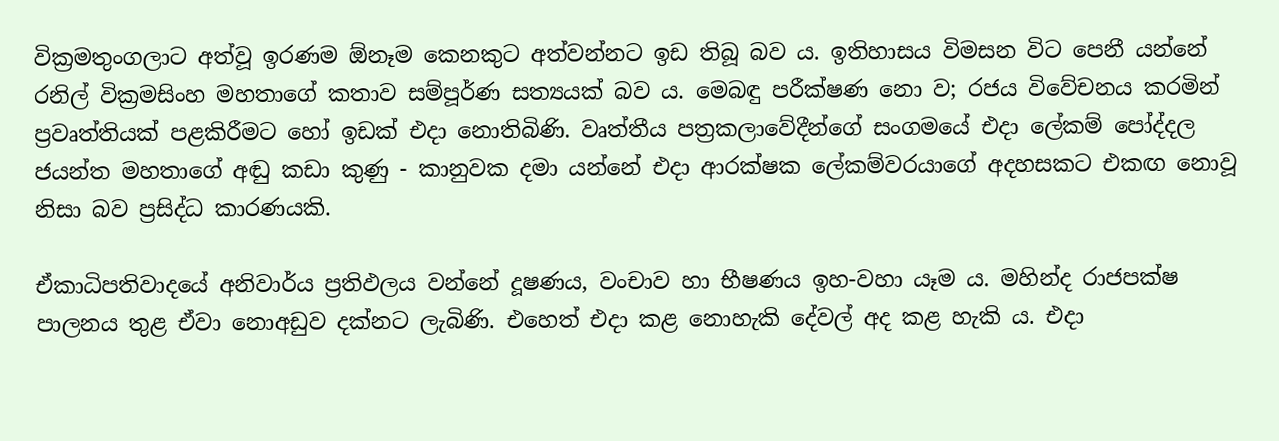වික්‍රමතුංගලාට අත්වූ ඉරණම ඕනෑම කෙනකුට අත්වන්නට ඉඩ තිබූ බව ය. ඉතිහාසය විමසන විට පෙනී යන්නේ රනිල් වික්‍රමසිංහ මහතාගේ කතාව සම්පූර්ණ සත්‍යයක් බව ය. මෙබඳු පරීක්ෂණ නො ව; රජය විවේචනය කරමින් ප්‍රවෘත්තියක් පළකිරීමට හෝ ඉඩක් එදා නොතිබිණි. වෘත්තීය පත්‍රකලාවේදීන්ගේ සංගමයේ එදා ලේකම් පෝද්දල ජයන්ත මහතාගේ අඬු කඩා කුණු - කානුවක දමා යන්නේ එදා ආරක්ෂක ලේකම්වරයාගේ අදහසකට එකඟ නොවූ නිසා බව ප්‍රසිද්ධ කාරණයකි.

ඒකාධිපතිවාදයේ අනිවාර්ය ප්‍රතිඵලය වන්නේ දූෂණය, වංචාව හා භීෂණය ඉහ-වහා යෑම ය. මහින්ද රාජපක්ෂ පාලනය තුළ ඒවා නොඅඩුව දක්නට ලැබිණි. එහෙත් එදා කළ නොහැකි දේවල් අද කළ හැකි ය. එදා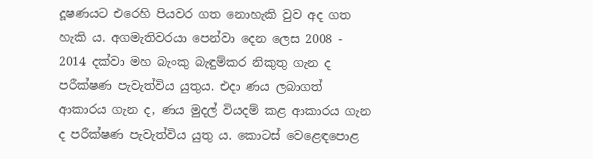දූෂණයට එරෙහි පියවර ගත නොහැකි වුව අද ගත හැකි ය. අගමැතිවරයා පෙන්වා දෙන ලෙස 2008 - 2014 දක්වා මහ බැංකු බැඳුම්කර නිකුතු ගැන ද පරීක්ෂණ පැවැත්විය යුතුය. එදා ණය ලබාගත් ආකාරය ගැන ද, ණය මුදල් වියදම් කළ ආකාරය ගැන ද පරීක්ෂණ පැවැත්විය යුතු ය. කොටස් වෙළෙඳපොළ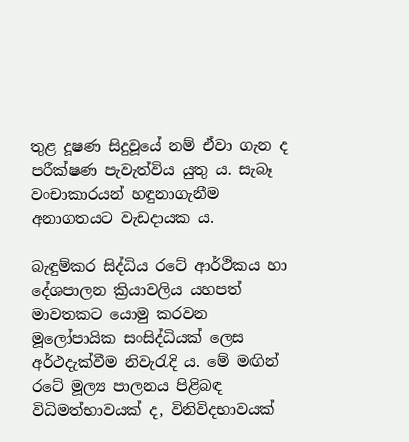තුළ දූෂණ සිදුවූයේ නම් ඒවා ගැන ද පරීක්ෂණ පැවැත්විය යුතු ය. සැබෑ වංචාකාරයන් හඳුනාගැනීම අනාගතයට වැඩදායක ය.

බැඳුම්කර සිද්ධිය රටේ ආර්ථිකය හා දේශපාලන ක්‍රියාවලිය යහපත් මාවතකට යොමු කරවන මූලෝපායික සංසිද්ධියක් ලෙස අර්ථදැක්වීම නිවැරැදි ය. මේ මඟින් රටේ මූල්‍ය පාලනය පිළිබඳ විධිමත්භාවයක් ද, විනිවිදභාවයක්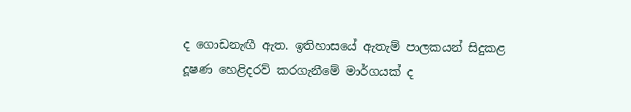ද ගොඩනැඟී ඇත. ඉතිහාසයේ ඇතැම් පාලකයන් සිදුකළ දූෂණ හෙළිදරව් කරගැනීමේ මාර්ගයක් ද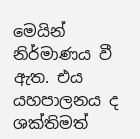මෙයින් නිර්මාණය වී ඇත. එය යහපාලනය ද ශක්තිමත්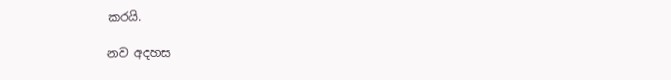කරයි.

නව අදහස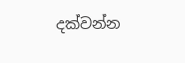දක්වන්න